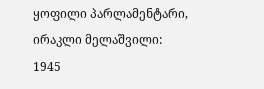ყოფილი პარლამენტარი, ირაკლი მელაშვილი:
1945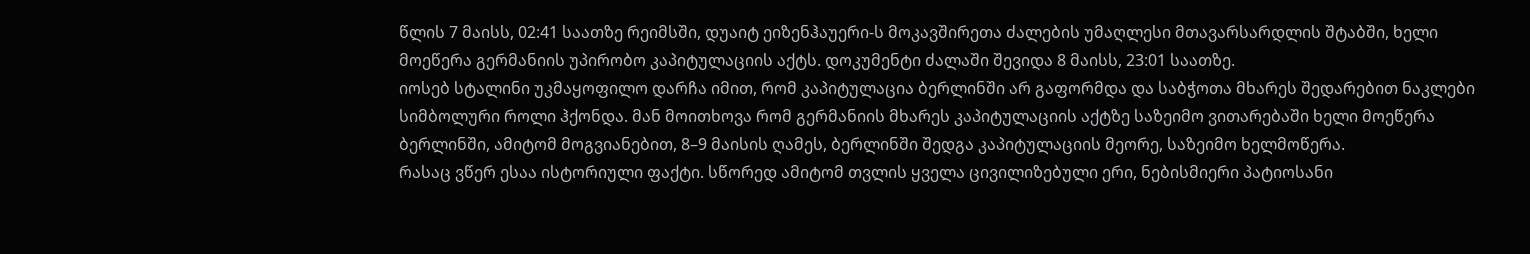წლის 7 მაისს, 02:41 საათზე რეიმსში, დუაიტ ეიზენჰაუერი-ს მოკავშირეთა ძალების უმაღლესი მთავარსარდლის შტაბში, ხელი მოეწერა გერმანიის უპირობო კაპიტულაციის აქტს. დოკუმენტი ძალაში შევიდა 8 მაისს, 23:01 საათზე.
იოსებ სტალინი უკმაყოფილო დარჩა იმით, რომ კაპიტულაცია ბერლინში არ გაფორმდა და საბჭოთა მხარეს შედარებით ნაკლები სიმბოლური როლი ჰქონდა. მან მოითხოვა რომ გერმანიის მხარეს კაპიტულაციის აქტზე საზეიმო ვითარებაში ხელი მოეწერა ბერლინში, ამიტომ მოგვიანებით, 8–9 მაისის ღამეს, ბერლინში შედგა კაპიტულაციის მეორე, საზეიმო ხელმოწერა.
რასაც ვწერ ესაა ისტორიული ფაქტი. სწორედ ამიტომ თვლის ყველა ცივილიზებული ერი, ნებისმიერი პატიოსანი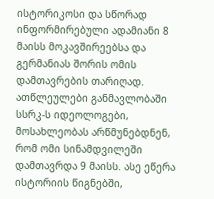ისტორიკოსი და სწორად ინფორმირებული ადამიანი 8 მაისს მოკავშირეებსა და გერმანიას შორის ომის დამთავრების თარიღად.
ათწლეულები განმავლობაში სსრკ-ს იდეოლოგები, მოსახლეობას არწმუნებდნენ, რომ ომი სინამდვილეში დამთავრდა 9 მაისს. ასე ეწერა ისტორიის წიგნებში,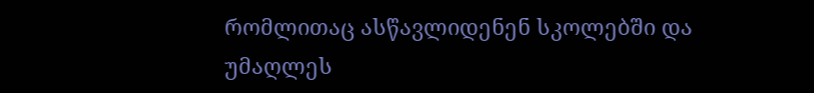რომლითაც ასწავლიდენენ სკოლებში და უმაღლეს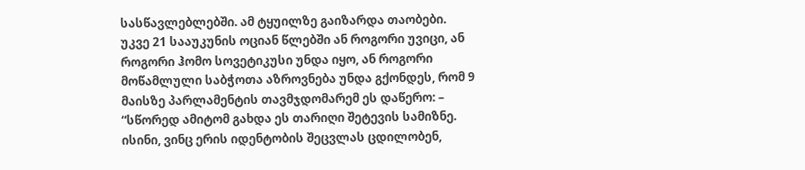სასწავლებლებში. ამ ტყუილზე გაიზარდა თაობები.
უკვე 21 სააუკუნის ოციან წლებში ან როგორი უვიცი, ან როგორი ჰომო სოვეტიკუსი უნდა იყო, ან როგორი მოწამლული საბჭოთა აზროვნება უნდა გქონდეს, რომ 9 მაისზე პარლამენტის თავმჯდომარემ ეს დაწერო: – “სწორედ ამიტომ გახდა ეს თარიღი შეტევის სამიზნე. ისინი, ვინც ერის იდენტობის შეცვლას ცდილობენ,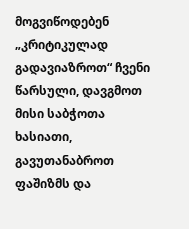მოგვიწოდებენ „კრიტიკულად გადავიაზროთ“ ჩვენი წარსული, დავგმოთ მისი საბჭოთა ხასიათი, გავუთანაბროთ ფაშიზმს და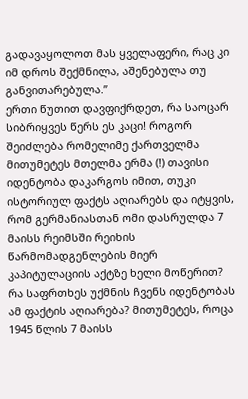გადავაყოლოთ მას ყველაფერი, რაც კი იმ დროს შექმნილა, აშენებულა თუ განვითარებულა.”
ერთი წუთით დავფიქრდეთ, რა საოცარ სიბრიყვეს წერს ეს კაცი! როგორ შეიძლება რომელიმე ქართველმა მითუმეტეს მთელმა ერმა (!) თავისი იდენტობა დაკარგოს იმით, თუკი ისტორიულ ფაქტს აღიარებს და იტყვის, რომ გერმანიასთან ომი დასრულდა 7 მაისს რეიმსში რეიხის წარმომადგენლების მიერ კაპიტულაციის აქტზე ხელი მოწერით? რა საფრთხეს უქმნის ჩვენს იდენტობას ამ ფაქტის აღიარება? მითუმეტეს, როცა 1945 წლის 7 მაისს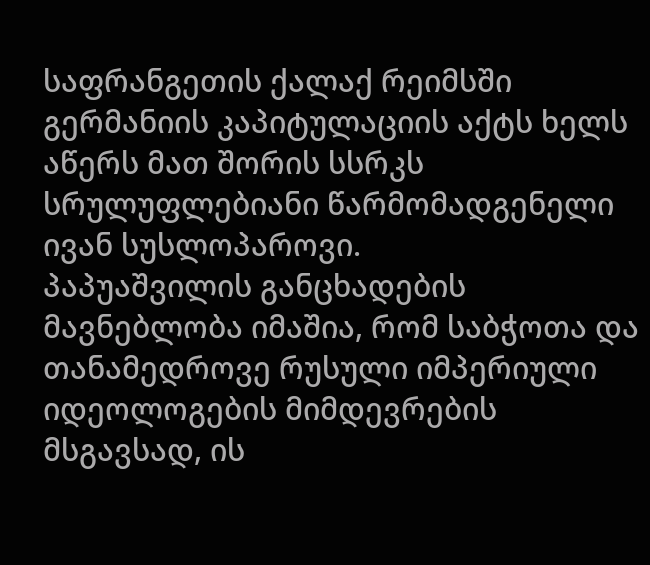საფრანგეთის ქალაქ რეიმსში გერმანიის კაპიტულაციის აქტს ხელს აწერს მათ შორის სსრკს სრულუფლებიანი წარმომადგენელი ივან სუსლოპაროვი.
პაპუაშვილის განცხადების მავნებლობა იმაშია, რომ საბჭოთა და თანამედროვე რუსული იმპერიული იდეოლოგების მიმდევრების მსგავსად, ის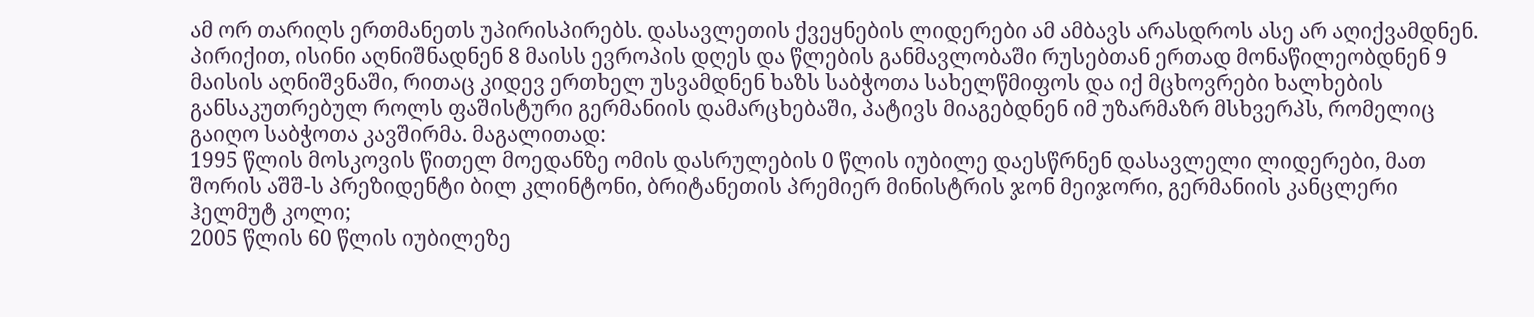ამ ორ თარიღს ერთმანეთს უპირისპირებს. დასავლეთის ქვეყნების ლიდერები ამ ამბავს არასდროს ასე არ აღიქვამდნენ. პირიქით, ისინი აღნიშნადნენ 8 მაისს ევროპის დღეს და წლების განმავლობაში რუსებთან ერთად მონაწილეობდნენ 9 მაისის აღნიშვნაში, რითაც კიდევ ერთხელ უსვამდნენ ხაზს საბჭოთა სახელწმიფოს და იქ მცხოვრები ხალხების განსაკუთრებულ როლს ფაშისტური გერმანიის დამარცხებაში, პატივს მიაგებდნენ იმ უზარმაზრ მსხვერპს, რომელიც გაიღო საბჭოთა კავშირმა. მაგალითად:
1995 წლის მოსკოვის წითელ მოედანზე ომის დასრულების 0 წლის იუბილე დაესწრნენ დასავლელი ლიდერები, მათ შორის აშშ-ს პრეზიდენტი ბილ კლინტონი, ბრიტანეთის პრემიერ მინისტრის ჯონ მეიჯორი, გერმანიის კანცლერი ჰელმუტ კოლი;
2005 წლის 60 წლის იუბილეზე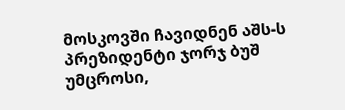მოსკოვში ჩავიდნენ აშს-ს პრეზიდენტი ჯორჯ ბუშ უმცროსი,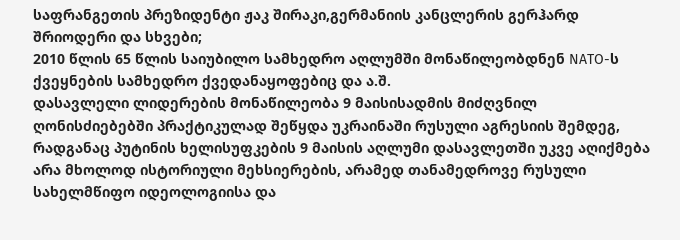საფრანგეთის პრეზიდენტი ჟაკ შირაკი,გერმანიის კანცლერის გერჰარდ შრიოდერი და სხვები;
2010 წლის 65 წლის საიუბილო სამხედრო აღლუმში მონაწილეობდნენ NATO-ს ქვეყნების სამხედრო ქვედანაყოფებიც და ა.შ.
დასავლელი ლიდერების მონაწილეობა 9 მაისისადმის მიძღვნილ ღონისძიებებში პრაქტიკულად შეწყდა უკრაინაში რუსული აგრესიის შემდეგ, რადგანაც პუტინის ხელისუფკების 9 მაისის აღლუმი დასავლეთში უკვე აღიქმება არა მხოლოდ ისტორიული მეხსიერების, არამედ თანამედროვე რუსული სახელმწიფო იდეოლოგიისა და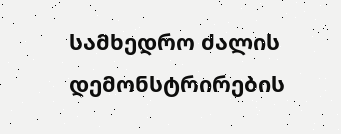სამხედრო ძალის დემონსტრირების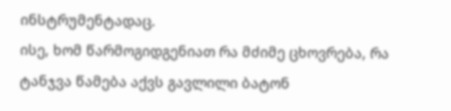ინსტრუმენტადაც.
ისე, ხომ წარმოგიდგენიათ რა მძიმე ცხოვრება, რა ტანჯვა წამება აქვს გავლილი ბატონ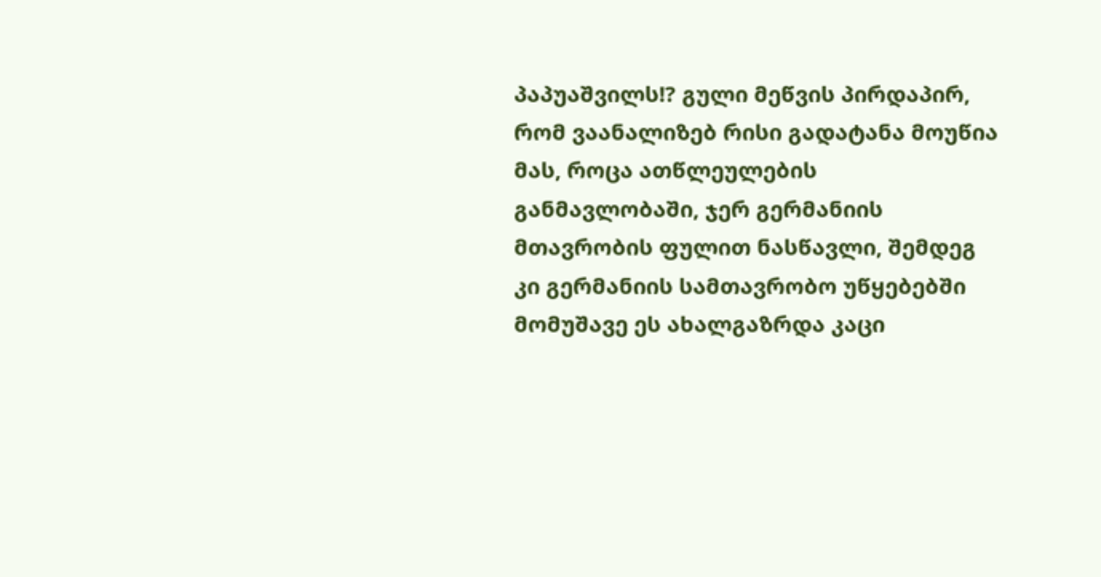პაპუაშვილს!? გული მეწვის პირდაპირ, რომ ვაანალიზებ რისი გადატანა მოუწია მას, როცა ათწლეულების განმავლობაში, ჯერ გერმანიის მთავრობის ფულით ნასწავლი, შემდეგ კი გერმანიის სამთავრობო უწყებებში მომუშავე ეს ახალგაზრდა კაცი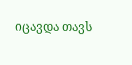იცავდა თავს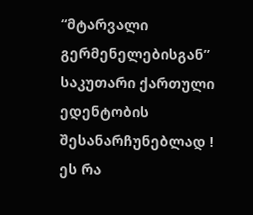“მტარვალი გერმენელებისგან” საკუთარი ქართული ედენტობის შესანარჩუნებლად ! ეს რა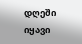დღეში იყავი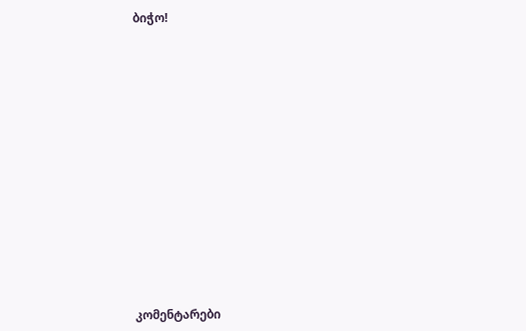ბიჭო!














კომენტარები